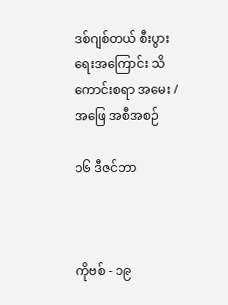ဒစ်ဂျစ်တယ် စီးပွားရေးအကြောင်း သိကောင်းစရာ အမေး / အဖြေ အစီအစဉ်

၁၆ ဒီဇင်ဘာ



ကိုဗစ် - ၁၉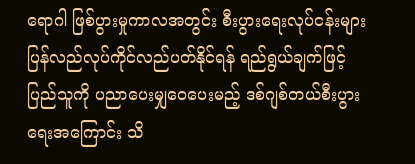ရောဂါ ဖြစ်ပွားမှုကာလအတွင်း စီးပွားရေးလုပ်ငန်းများ ပြန်လည်လုပ်ကိုင်လည်ပတ်နိုင်ရန် ရည်ရွယ်ချက်ဖြင့် ပြည်သူကို ပညာပေးမျှဝေပေးမည့် ဒစ်ဂျစ်တယ်စီးပွားရေးအကြောင်း သိ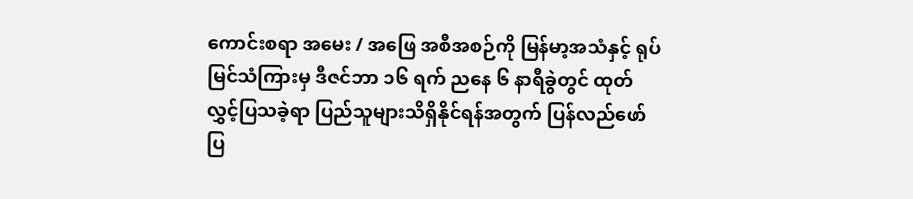ကောင်းစရာ အမေး / အဖြေ အစီအစဉ်ကို မြန်မာ့အသံနှင့် ရုပ်မြင်သံကြားမှ ဒီဇင်ဘာ ၁၆ ရက် ညနေ ၆ နာရီခွဲတွင် ထုတ်လွှင့်ပြသခဲ့ရာ ပြည်သူများသိရှိနိုင်ရန်အတွက် ပြန်လည်ဖော်ပြ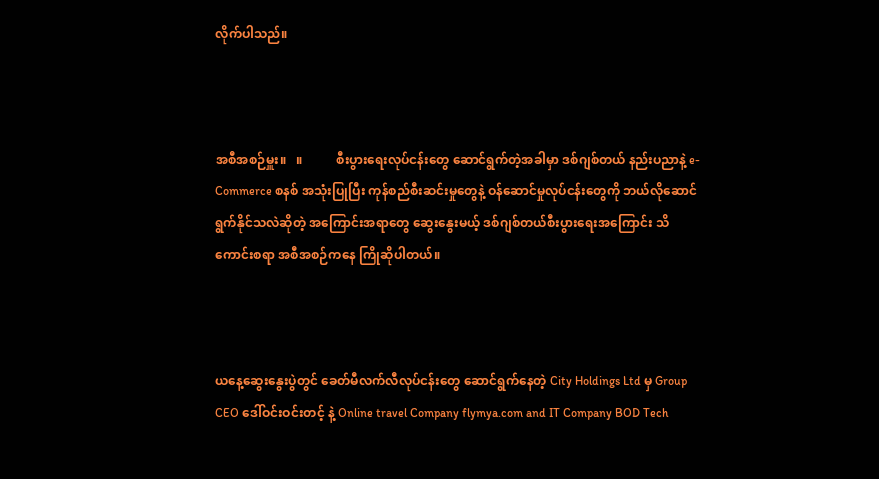လိုက်ပါသည်။



အစီအစဉ်မှူး။   ။           စီးပွားရေးလုပ်ငန်းတွေ ဆောင်ရွက်တဲ့အခါမှာ ဒစ်ဂျစ်တယ် နည်းပညာနဲ့ e-Commerce စနစ် အသုံးပြုပြီး ကုန်စည်စီးဆင်းမှုတွေနဲ့ ဝန်ဆောင်မှုလုပ်ငန်းတွေကို ဘယ်လိုဆောင်ရွက်နိုင်သလဲဆိုတဲ့ အကြောင်းအရာတွေ ဆွေးနွေးမယ့် ဒစ်ဂျစ်တယ်စီးပွားရေးအကြောင်း သိကောင်းစရာ အစီအစဉ်ကနေ ကြိုဆိုပါတယ်။



ယနေ့ဆွေးနွေးပွဲတွင် ခေတ်မီလက်လီလုပ်ငန်းတွေ ဆောင်ရွက်နေတဲ့ City Holdings Ltd မှ Group CEO ဒေါ်ဝင်းဝင်းတင့် နဲ့ Online travel Company flymya.com and IT Company BOD Tech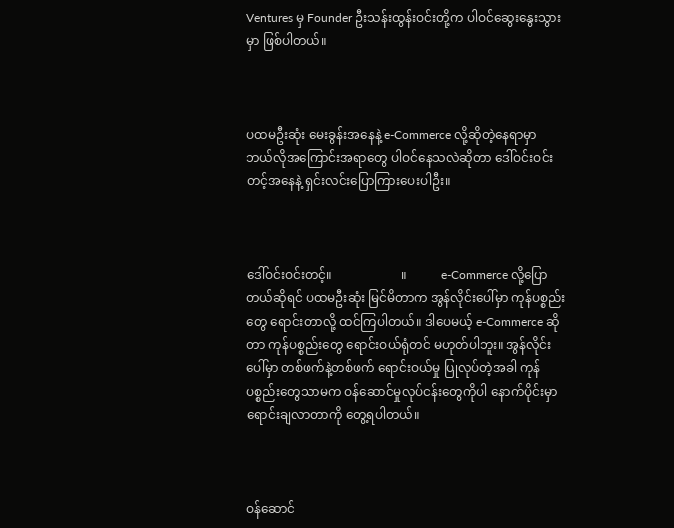Ventures မှ Founder ဦးသန်းထွန်းဝင်းတို့က ပါဝင်ဆွေးနွေးသွားမှာ ဖြစ်ပါတယ်။



ပထမဦးဆုံး မေးခွန်းအနေနဲ့ e-Commerce လို့ဆိုတဲ့နေရာမှာ ဘယ်လိုအကြောင်းအရာတွေ ပါဝင်နေသလဲဆိုတာ ဒေါ်ဝင်းဝင်းတင့်အနေနဲ့ ရှင်းလင်းပြောကြားပေးပါဦး။



ဒေါ်ဝင်းဝင်းတင့်။                      ။           e-Commerce လို့ပြောတယ်ဆိုရင် ပထမဦးဆုံး မြင်မိတာက အွန်လိုင်းပေါ်မှာ ကုန်ပစ္စည်းတွေ ရောင်းတာလို့ ထင်ကြပါတယ်။ ဒါပေမယ့် e-Commerce ဆိုတာ ကုန်ပစ္စည်းတွေ ရောင်းဝယ်ရုံတင် မဟုတ်ပါဘူး။ အွန်လိုင်းပေါ်မှာ တစ်ဖက်နဲ့တစ်ဖက် ရောင်းဝယ်မှု ပြုလုပ်တဲ့အခါ ကုန်ပစ္စည်းတွေသာမက ဝန်ဆောင်မှုလုပ်ငန်းတွေကိုပါ နောက်ပိုင်းမှာ ရောင်းချလာတာကို တွေ့ရပါတယ်။



ဝန်ဆောင်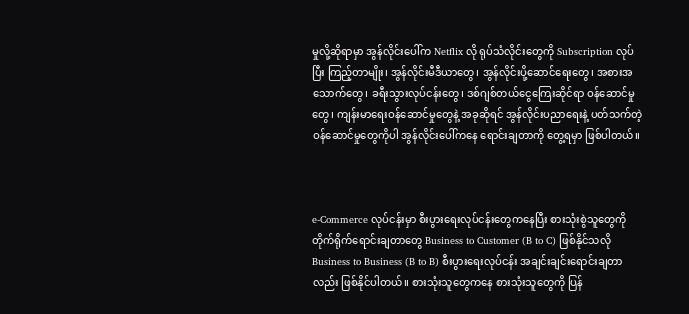မှုလို့ဆိုရာမှာ အွန်လိုင်းပေါ်က Netflix လို ရုပ်သံလိုင်းတွေကို Subscription လုပ်ပြီး ကြည့်တာမျိုး၊ အွန်လိုင်းမီဒီယာတွေ၊ အွန်လိုင်းပို့ဆောင်ရေးတွေ၊ အစားအသောက်တွေ၊ ခရီးသွားလုပ်ငန်းတွေ၊ ဒစ်ဂျစ်တယ်ငွေကြေးဆိုင်ရာ ဝန်ဆောင်မှုတွေ၊ ကျန်းမာရေးဝန်ဆောင်မှုတွေနဲ့ အခုဆိုရင် အွန်လိုင်းပညာရေးနဲ့ ပတ်သက်တဲ့ ဝန်ဆောင်မှုတွေကိုပါ အွန်လိုင်းပေါ်ကနေ ရောင်းချတာကို တွေ့ရမှာ ဖြစ်ပါတယ်။



e-Commerce လုပ်ငန်းမှာ စီးပွားရေးလုပ်ငန်းတွေကနေပြီး စားသုံးစွဲသူတွေကို တိုက်ရိုက်ရောင်းချတာတွေ Business to Customer (B to C) ဖြစ်နိုင်သလို Business to Business (B to B) စီးပွားရေးလုပ်ငန်း အချင်းချင်းရောင်းချတာလည်း ဖြစ်နိုင်ပါတယ်။ စားသုံးသူတွေကနေ စားသုံးသူတွေကို ပြန်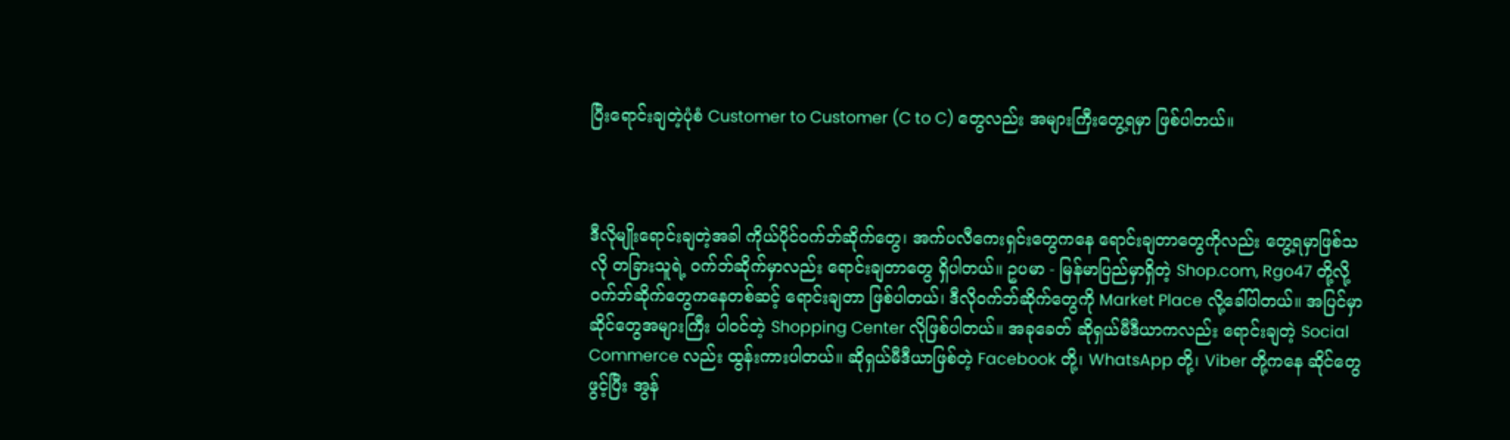ပြီးရောင်းချတဲ့ပုံစံ Customer to Customer (C to C) တွေလည်း အများကြီးတွေ့ရမှာ ဖြစ်ပါတယ်။



ဒီလိုမျိုးရောင်းချတဲ့အခါ ကိုယ်ပိုင်ဝက်ဘ်ဆိုက်တွေ၊ အက်ပလီကေးရှင်းတွေကနေ ရောင်းချတာတွေကိုလည်း တွေ့ရမှာဖြစ်သလို တခြားသူရဲ့ ဝက်ဘ်ဆိုက်မှာလည်း ရောင်းချတာတွေ ရှိပါတယ်။ ဥပမာ - မြန်မာပြည်မှာရှိတဲ့ Shop.com, Rgo47 တို့လို့ ဝက်ဘ်ဆိုက်တွေကနေတစ်ဆင့် ရောင်းချတာ ဖြစ်ပါတယ်၊ ဒီလိုဝက်ဘ်ဆိုက်တွေကို Market Place လို့ခေါ်ပါတယ်။ အပြင်မှာ ဆိုင်တွေအများကြီး ပါဝင်တဲ့ Shopping Center လိုဖြစ်ပါတယ်။ အခုခေတ် ဆိုရှယ်မီဒီယာကလည်း ရောင်းချတဲ့ Social Commerce လည်း ထွန်းကားပါတယ်။ ဆိုရှယ်မီဒီယာဖြစ်တဲ့ Facebook တို့၊ WhatsApp တို့၊ Viber တို့ကနေ ဆိုင်တွေဖွင့်ပြီး အွန်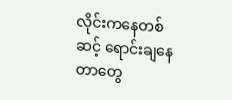လိုင်းကနေတစ်ဆင့် ရောင်းချနေတာတွေ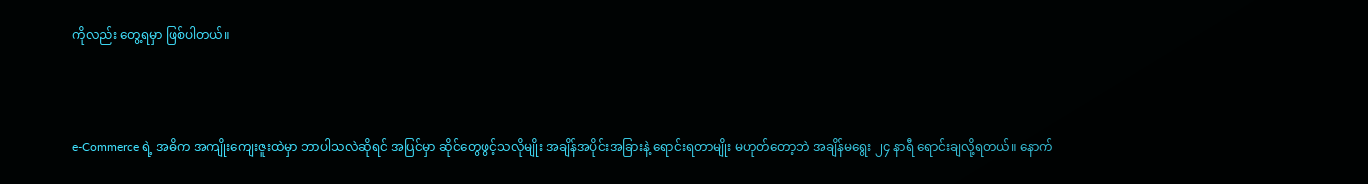ကိုလည်း တွေ့ရမှာ ဖြစ်ပါတယ်။



e-Commerce ရဲ့ အဓိက အကျိုးကျေးဇူးထဲမှာ ဘာပါသလဲဆိုရင် အပြင်မှာ ဆိုင်တွေဖွင့်သလိုမျိုး အချိန်အပိုင်းအခြားနဲ့ ရောင်းရတာမျိုး မဟုတ်တော့ဘဲ အချိန်မရွေး ၂၄ နာရီ ရောင်းချလို့ရတယ်။ နောက်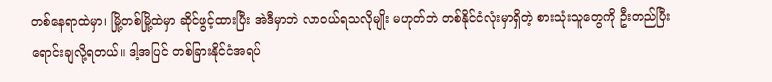တစ်နေရာထဲမှာ၊ မြို့တစ်မြို့ထဲမှာ ဆိုင်ဖွင့်ထားပြီး အဲဒီမှာဘဲ လာဝယ်ရသလိုမျိုး မဟုတ်ဘဲ တစ်နိုင်ငံလုံးမှာရှိတဲ့ စားသုံးသူတွေကို ဦးတည်ပြီး ရောင်းချလို့ရတယ်။ ဒါ့အပြင် တစ်ခြားနိုင်ငံအရပ်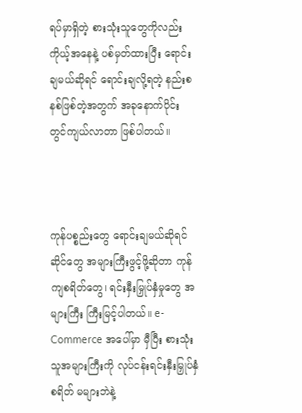ရပ်မှာရှိတဲ့ စားသုံးသူတွေကိုလည်း ကိုယ့်အနေနဲ့ ပစ်မှတ်ထားပြီး ရောင်းချမယ်ဆိုရင် ရောင်းချလို့ရတဲ့ နည်းစနစ်ဖြစ်တဲ့အတွက် အခုနောက်ပိုင်း တွင်ကျယ်လာတာ ဖြစ်ပါတယ်။



ကုန်ပစ္စည်းတွေ ရောင်းချမယ်ဆိုရင်ဆိုင်တွေ အများကြီးဖွင့်ဖို့ဆိုတာ ကုန်ကျစရိတ်တွေ၊ ရင်းနှီးမြှုပ်နှံမှုတွေ အများကြီး ကြီးမြင့်ပါတယ်။ e-Commerce အပေါ်မှာ မှီပြီး စားသုံးသူအများကြီးကို လုပ်ငန်းရင်းနှီးမြှုပ်နှံစရိတ် မများဘဲနဲ့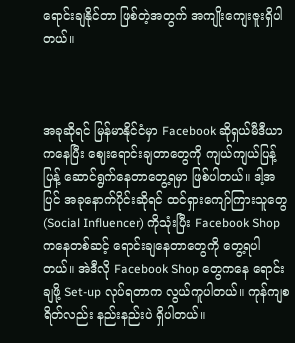ရောင်းချနိုင်တာ ဖြစ်တဲ့အတွက် အကျိုးကျေးဇူးရှိပါတယ်။



အခုဆိုရင် မြန်မာနိုင်ငံမှာ Facebook ဆိုရှယ်မီဒီယာကနေပြီး ဈေးရောင်းချတာတွေကို ကျယ်ကျယ်ပြန့်ပြန့် ဆောင်ရွက်နေတာတွေ့ရမှာ ဖြစ်ပါတယ်။ ဒါ့အပြင် အခုနောက်ပိုင်းဆိုရင် ထင်ရှားကျော်ကြားသူတွေ (Social Influencer) ကိုသုံးပြီး Facebook Shop ကနေတစ်ဆင့် ရောင်းချနေတာတွေကို တွေ့ရပါတယ်။ အဲဒီလို Facebook Shop တွေကနေ ရောင်းချဖို့ Set-up လုပ်ရတာက လွယ်ကူပါတယ်။ ကုန်ကျစရိတ်လည်း နည်းနည်းပဲ ရှိပါတယ်။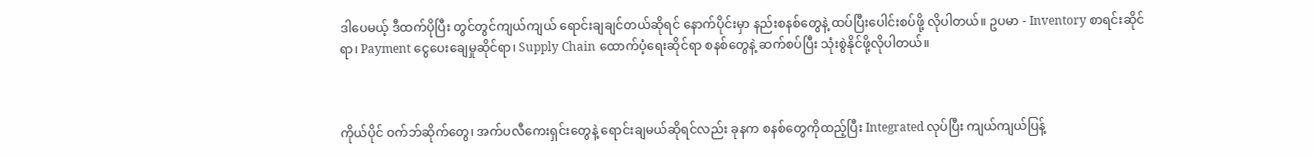ဒါပေမယ့် ဒီထက်ပိုပြီး တွင်တွင်ကျယ်ကျယ် ရောင်းချချင်တယ်ဆိုရင် နောက်ပိုင်းမှာ နည်းစနစ်တွေနဲ့ ထပ်ပြီးပေါင်းစပ်ဖို့ လိုပါတယ်။ ဥပမာ - Inventory စာရင်းဆိုင်ရာ၊ Payment ငွေပေးချေမှုဆိုင်ရာ၊ Supply Chain ထောက်ပံ့ရေးဆိုင်ရာ စနစ်တွေနဲ့ ဆက်စပ်ပြီး သုံးစွဲနိုင်ဖို့လိုပါတယ်။



ကိုယ်ပိုင် ဝက်ဘ်ဆိုက်တွေ၊ အက်ပလီကေးရှင်းတွေနဲ့ ရောင်းချမယ်ဆိုရင်လည်း ခုနက စနစ်တွေကိုထည့်ပြီး Integrated လုပ်ပြီး ကျယ်ကျယ်ပြန့်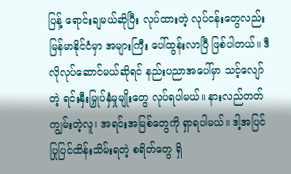ပြန့် ရောင်းချမယ်ဆိုပြီး လုပ်ထားတဲ့ လုပ်ငန်းတွေလည်း မြန်မာနိုင်ငံမှာ အများကြီး ပေါ်ထွန်းလာပြီ ဖြစ်ပါတယ်။ ဒီလိုလုပ်ဆောင်မယ်ဆိုရင် နည်းပညာအပေါ်မှာ သင့်လျော်တဲ့ ရင်းနှီးမြှုပ်နှံမှုမျိုးတွေ လုပ်ရပါမယ်။ နားလည်တတ်ကျွမ်းတဲ့လူ၊ အရင်းအမြစ်တွေကို ရှာရပါမယ်။ ဒါ့အပြင် ပြုပြင်ထိန်းသိမ်းရတဲ့ စရိတ်တွေ ရှိ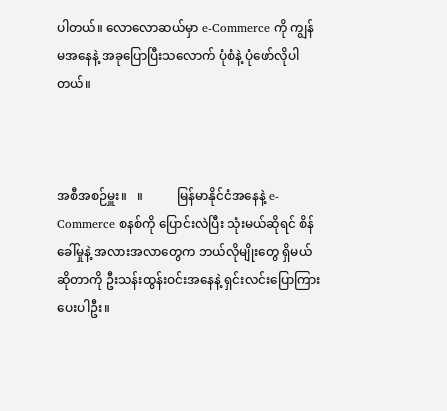ပါတယ်။ လောလောဆယ်မှာ e-Commerce ကို ကျွန်မအနေနဲ့ အခုပြောပြီးသလောက် ပုံစံနဲ့ ပုံဖော်လိုပါတယ်။



အစီအစဉ်မှူး။   ။           မြန်မာနိုင်ငံအနေနဲ့ e-Commerce စနစ်ကို ပြောင်းလဲပြီး သုံးမယ်ဆိုရင် စိန်ခေါ်မှုနဲ့ အလားအလာတွေက ဘယ်လိုမျိုးတွေ ရှိမယ်ဆိုတာကို ဦးသန်းထွန်းဝင်းအနေနဲ့ ရှင်းလင်းပြောကြားပေးပါဦး။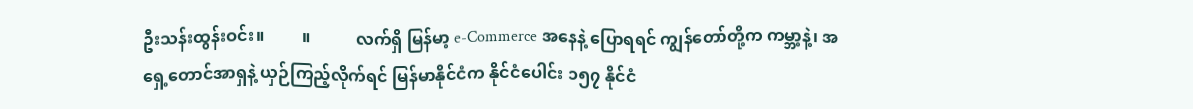ဦးသန်းထွန်းဝင်း။         ။           လက်ရှိ မြန်မာ့ e-Commerce အနေနဲ့ ပြောရရင် ကျွန်တော်တို့က ကမ္ဘာ့နဲ့၊ အရှေ့တောင်အာရှနဲ့ ယှဉ်ကြည့်လိုက်ရင် မြန်မာနိုင်ငံက နိုင်ငံပေါင်း ၁၅၇ နိုင်ငံ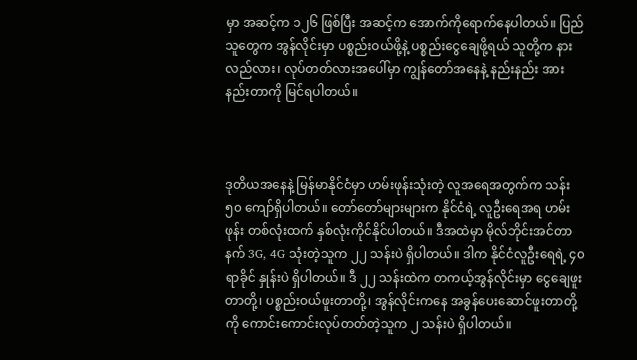မှာ အဆင့်က ၁၂၆ ဖြစ်ပြီး အဆင့်က အောက်ကိုရောက်နေပါတယ်။ ပြည်သူတွေက အွန်လိုင်းမှာ ပစ္စည်းဝယ်ဖို့နဲ့ ပစ္စည်းငွေချေဖို့ရယ် သူတို့က နားလည်လား၊ လုပ်တတ်လားအပေါ်မှာ ကျွန်တော်အနေနဲ့ နည်းနည်း အားနည်းတာကို မြင်ရပါတယ်။



ဒုတိယအနေနဲ့ မြန်မာနိုင်ငံမှာ ဟမ်းဖုန်းသုံးတဲ့ လူအရေအတွက်က သန်း ၅၀ ကျော်ရှိပါတယ်။ တော်တော်များများက နိုင်ငံရဲ့ လူဦးရေအရ ဟမ်းဖုန်း တစ်လုံးထက် နှစ်လုံးကိုင်နိုင်ပါတယ်။ ဒီအထဲမှာ မိုလ်ဘိုင်းအင်တာနက် 3G, 4G သုံးတဲ့သူက ၂၂ သန်းပဲ ရှိပါတယ်။ ဒါက နိုင်ငံလူဦးရေရဲ့ ၄၀ ရာခိုင် နှုန်းပဲ ရှိပါတယ်။ ဒီ ၂၂ သန်းထဲက တကယ့်အွန်လိုင်းမှာ ငွေချေဖူးတာတို့၊ ပစ္စည်းဝယ်ဖူးတာတို့၊ အွန်လိုင်းကနေ အခွန်ပေးဆောင်ဖူးတာတို့ကို ကောင်းကောင်းလုပ်တတ်တဲ့သူက ၂ သန်းပဲ ရှိပါတယ်။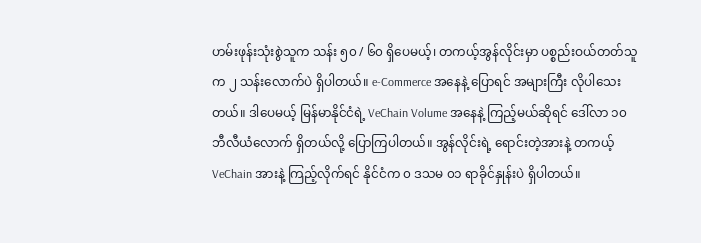ဟမ်းဖုန်းသုံးစွဲသူက သန်း ၅၀ / ၆၀ ရှိပေမယ့်၊ တကယ့်အွန်လိုင်းမှာ ပစ္စည်းဝယ်တတ်သူက ၂ သန်းလောက်ပဲ ရှိပါတယ်။ e-Commerce အနေနဲ့ ပြောရင် အများကြီး လိုပါသေးတယ်။ ဒါပေမယ့် မြန်မာနိုင်ငံရဲ့ VeChain Volume အနေနဲ့ ကြည့်မယ်ဆိုရင် ဒေါ်လာ ၁၀ ဘီလီယံလောက် ရှိတယ်လို့ ပြောကြပါတယ်။ အွန်လိုင်းရဲ့ ရောင်းတဲ့အားနဲ့ တကယ့် VeChain အားနဲ့ ကြည့်လိုက်ရင် နိုင်ငံက ၀ ဒသမ ၀၁ ရာခိုင်နှုန်းပဲ ရှိပါတယ်။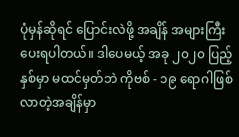ပုံမှန်ဆိုရင် ပြောင်းလဲဖို့ အချိန် အများကြီးပေးရပါတယ်။ ဒါပေမယ့် အခု ၂၀၂၀ ပြည့်နှစ်မှာ မထင်မှတ်ဘဲ ကိုဗစ် - ၁၉ ရောဂါဖြစ်လာတဲ့အချိန်မှာ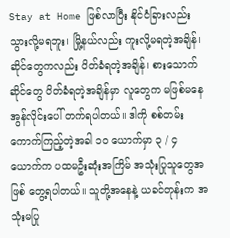Stay at Home ဖြစ်လာပြီး နိုင်ငံခြားလည်း သွားလို့မရဘူး၊ မြို့နယ်လည်း ကူးလို့မရတဲ့အချိန်၊ ဆိုင်တွေကလည်း ပိတ်ခံရတဲ့အချိန်၊ စားသောက်ဆိုင်တွေ ပိတ်ခံရတဲ့အချိန်မှာ လူတွေက မဖြစ်မနေ အွန်လိုင်းပေါ် တက်ရပါတယ်။ ဒါကို စစ်တမ်း ကောက်ကြည့်တဲ့အခါ ၁၀ ယောက်မှာ ၃ / ၄ ယောက်က ပထမဦးဆုံးအကြိမ် အသုံးပြုသူတွေအဖြစ် တွေ့ရပါတယ်။ သူတို့အနေနဲ့ ယခင်တုန်းက အသုံးမပြု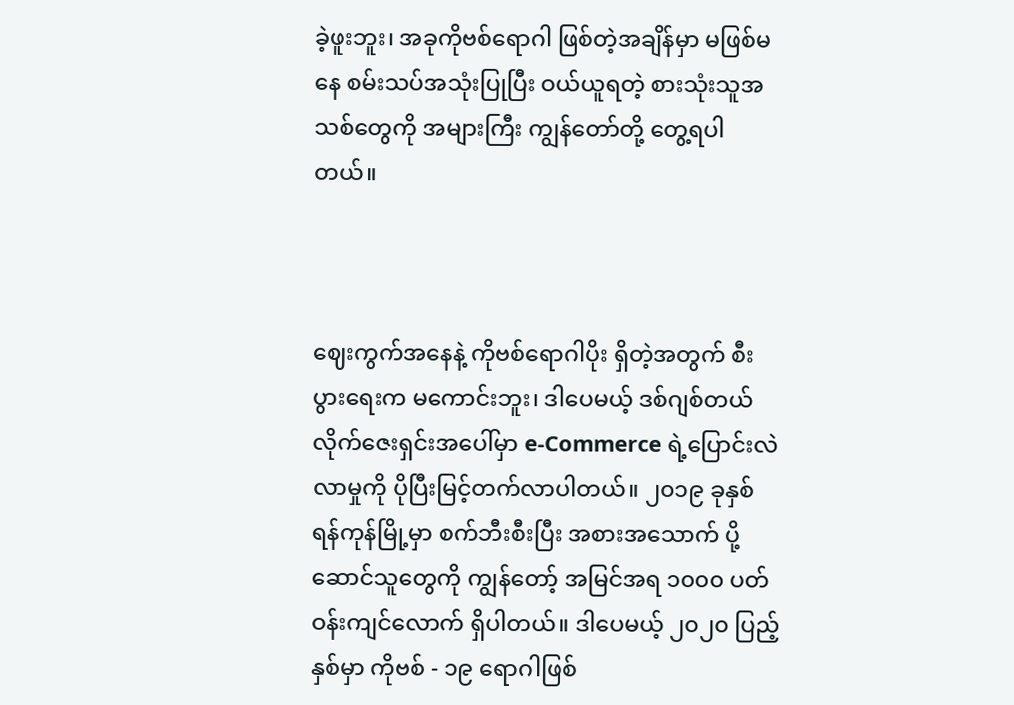ခဲ့ဖူးဘူး၊ အခုကိုဗစ်ရောဂါ ဖြစ်တဲ့အချိန်မှာ မဖြစ်မနေ စမ်းသပ်အသုံးပြုပြီး ဝယ်ယူရတဲ့ စားသုံးသူအသစ်တွေကို အများကြီး ကျွန်တော်တို့ တွေ့ရပါတယ်။



ဈေးကွက်အနေနဲ့ ကိုဗစ်ရောဂါပိုး ရှိတဲ့အတွက် စီးပွားရေးက မကောင်းဘူး၊ ဒါပေမယ့် ဒစ်ဂျစ်တယ်လိုက်ဇေးရှင်းအပေါ်မှာ e-Commerce ရဲ့ပြောင်းလဲလာမှုကို ပိုပြီးမြင့်တက်လာပါတယ်။ ၂၀၁၉ ခုနှစ် ရန်ကုန်မြို့မှာ စက်ဘီးစီးပြီး အစားအသောက် ပို့ဆောင်သူတွေကို ကျွန်တော့် အမြင်အရ ၁၀၀၀ ပတ်ဝန်းကျင်လောက် ရှိပါတယ်။ ဒါပေမယ့် ၂၀၂၀ ပြည့်နှစ်မှာ ကိုဗစ် - ၁၉ ရောဂါဖြစ်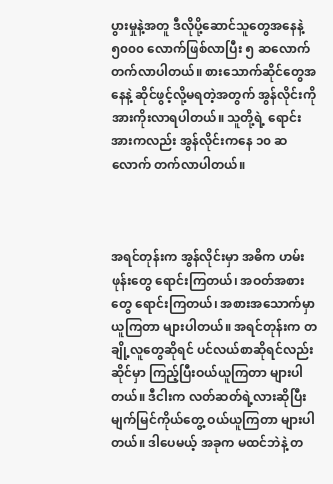ပွားမှုနဲ့အတူ ဒီလိုပို့ဆောင်သူတွေအနေနဲ့ ၅၀၀၀ လောက်ဖြစ်လာပြီး ၅ ဆလောက် တက်လာပါတယ်။ စားသောက်ဆိုင်တွေအနေနဲ့ ဆိုင်ဖွင့်လို့မရတဲ့အတွက် အွန်လိုင်းကို အားကိုးလာရပါတယ်။ သူတို့ရဲ့ ရောင်းအားကလည်း အွန်လိုင်းကနေ ၁၀ ဆလောက် တက်လာပါတယ်။



အရင်တုန်းက အွန်လိုင်းမှာ အဓိက ဟမ်းဖုန်းတွေ ရောင်းကြတယ်၊ အဝတ်အစားတွေ ရောင်းကြတယ်၊ အစားအသောက်မှာယူကြတာ များပါတယ်။ အရင်တုန်းက တချို့လူတွေဆိုရင် ပင်လယ်စာဆိုရင်လည်း ဆိုင်မှာ ကြည့်ပြီးဝယ်ယူကြတာ များပါတယ်။ ဒီငါးက လတ်ဆတ်ရဲ့လားဆိုပြီး မျက်မြင်ကိုယ်တွေ့ ဝယ်ယူကြတာ များပါတယ်။ ဒါပေမယ့် အခုက မထင်ဘဲနဲ့ တ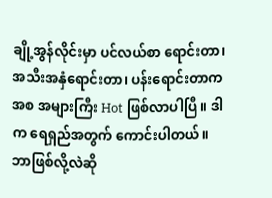ချို့အွန်လိုင်းမှာ ပင်လယ်စာ ရောင်းတာ၊ အသီးအနှံရောင်းတာ၊ ပန်းရောင်းတာကအစ အများကြီး Hot ဖြစ်လာပါပြီ။ ဒါက ရေရှည်အတွက် ကောင်းပါတယ်။ ဘာဖြစ်လို့လဲဆို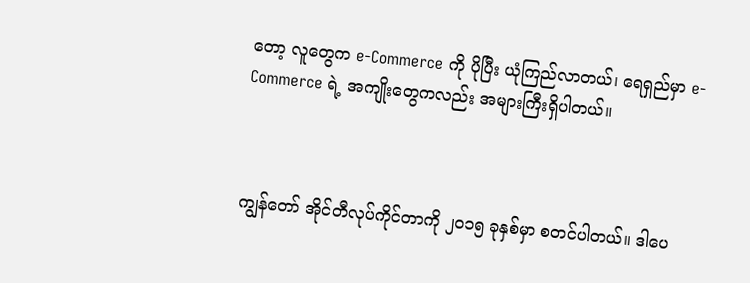တော့ လူတွေက e-Commerce ကို ပိုပြီး ယုံကြည်လာတယ်၊ ရေရှည်မှာ e-Commerce ရဲ့ အကျိုးတွေကလည်း အများကြီးရှိပါတယ်။



ကျွန်တော် အိုင်တီလုပ်ကိုင်တာကို ၂၀၁၅ ခုနှစ်မှာ စတင်ပါတယ်။ ဒါပေ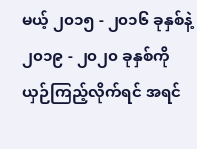မယ့် ၂၀၁၅ - ၂၀၁၆ ခုနှစ်နဲ့   ၂၀၁၉ - ၂၀၂၀ ခုနှစ်ကို ယှဉ်ကြည့်လိုက်ရင် အရင်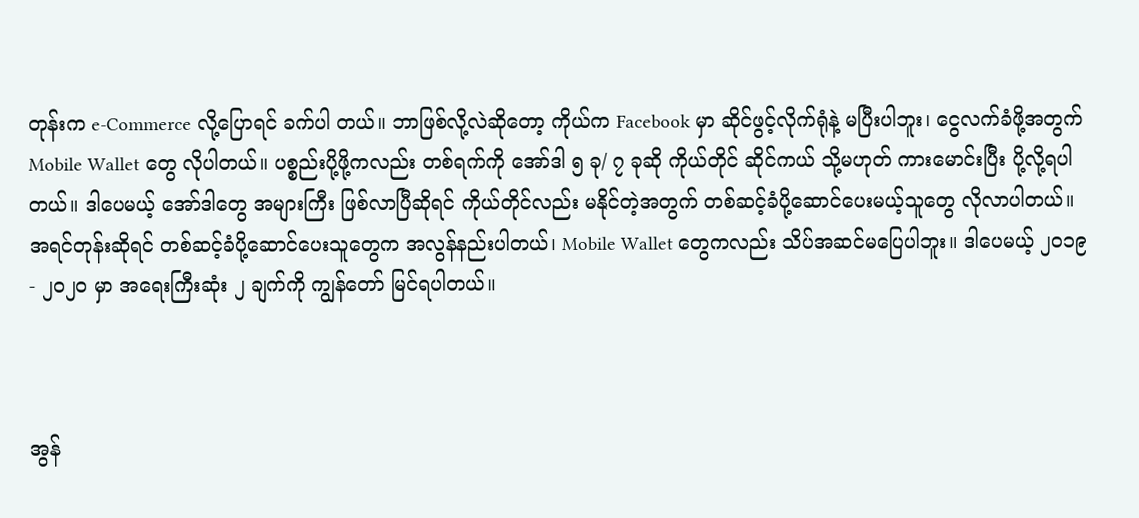တုန်းက e-Commerce လို့ပြောရင် ခက်ပါ တယ်။ ဘာဖြစ်လို့လဲဆိုတော့ ကိုယ်က Facebook မှာ ဆိုင်ဖွင့်လိုက်ရုံနဲ့ မပြီးပါဘူး၊ ငွေလက်ခံဖို့အတွက် Mobile Wallet တွေ လိုပါတယ်။ ပစ္စည်းပို့ဖို့ကလည်း တစ်ရက်ကို အော်ဒါ ၅ ခု/ ၇ ခုဆို ကိုယ်တိုင် ဆိုင်ကယ် သို့မဟုတ် ကားမောင်းပြီး ပို့လို့ရပါတယ်။ ဒါပေမယ့် အော်ဒါတွေ အများကြီး ဖြစ်လာပြီဆိုရင် ကိုယ်တိုင်လည်း မနိုင်တဲ့အတွက် တစ်ဆင့်ခံပို့ဆောင်ပေးမယ့်သူတွေ လိုလာပါတယ်။ အရင်တုန်းဆိုရင် တစ်ဆင့်ခံပို့ဆောင်ပေးသူတွေက အလွန်နည်းပါတယ်၊ Mobile Wallet တွေကလည်း သိပ်အဆင်မပြေပါဘူး။ ဒါပေမယ့် ၂၀၁၉ - ၂၀၂၀ မှာ အရေးကြီးဆုံး ၂ ချက်ကို ကျွန်တော် မြင်ရပါတယ်။



အွန်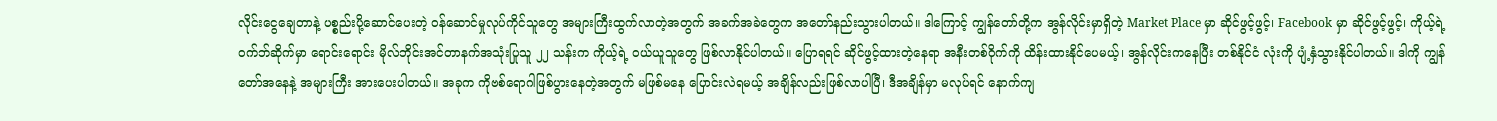လိုင်းငွေချေတာနဲ့ ပစ္စည်းပို့ဆောင်ပေးတဲ့ ဝန်ဆောင်မှုလုပ်ကိုင်သူတွေ အများကြီးထွက်လာတဲ့အတွက် အခက်အခဲတွေက အတော်နည်းသွားပါတယ်။ ဒါကြောင့် ကျွန်တော်တို့က အွန်လိုင်းမှာရှိတဲ့ Market Place မှာ ဆိုင်ဖွင့်ဖွင့်၊ Facebook မှာ ဆိုင်ဖွင့်ဖွင့်၊ ကိုယ့်ရဲ့ဝက်ဘ်ဆိုက်မှာ ရောင်းရောင်း မိုလ်ဘိုင်းအင်တာနက်အသုံးပြုသူ ၂၂ သန်းက ကိုယ့်ရဲ့ ဝယ်ယူသူတွေ ဖြစ်လာနိုင်ပါတယ်။ ပြောရရင် ဆိုင်ဖွင့်ထားတဲ့နေရာ အနီးတစ်ဝိုက်ကို ထိန်းထားနိုင်ပေမယ့်၊ အွန်လိုင်းကနေပြီး တစ်နိုင်ငံ လုံးကို ပျံ့နှံသွားနိုင်ပါတယ်။ ဒါကို ကျွန်တော်အနေနဲ့ အများကြီး အားပေးပါတယ်။ အခုက ကိုဗစ်ရောဂါဖြစ်ပွားနေတဲ့အတွက် မဖြစ်မနေ ပြောင်းလဲရမယ့် အချိန်လည်းဖြစ်လာပါပြီ၊ ဒီအချိန်မှာ မလုပ်ရင် နောက်ကျ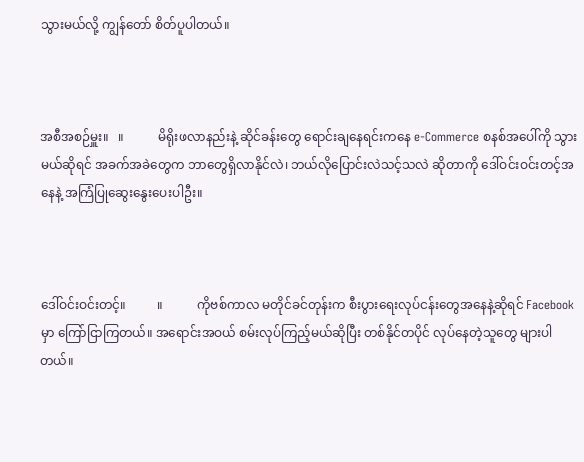သွားမယ်လို့ ကျွန်တော် စိတ်ပူပါတယ်။



အစီအစဉ်မှူး။   ။           မိရိုးဖလာနည်းနဲ့ ဆိုင်ခန်းတွေ ရောင်းချနေရင်းကနေ e-Commerce စနစ်အပေါ်ကို သွားမယ်ဆိုရင် အခက်အခဲတွေက ဘာတွေရှိလာနိုင်လဲ၊ ဘယ်လိုပြောင်းလဲသင့်သလဲ ဆိုတာကို ဒေါ်ဝင်းဝင်းတင့်အနေနဲ့ အကြံပြုဆွေးနွေးပေးပါဦး။



ဒေါ်ဝင်းဝင်းတင့်။          ။           ကိုဗစ်ကာလ မတိုင်ခင်တုန်းက စီးပွားရေးလုပ်ငန်းတွေအနေနဲ့ဆိုရင် Facebook မှာ ကြော်ငြာကြတယ်။ အရောင်းအဝယ် စမ်းလုပ်ကြည့်မယ်ဆိုပြီး တစ်နိုင်တပိုင် လုပ်နေတဲ့သူတွေ များပါတယ်။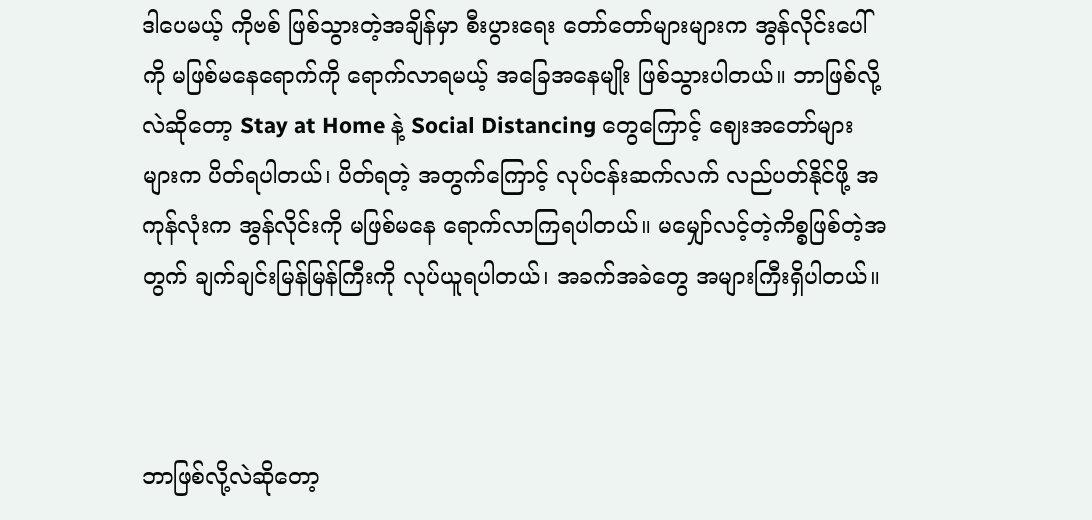ဒါပေမယ့် ကိုဗစ် ဖြစ်သွားတဲ့အချိန်မှာ စီးပွားရေး တော်တော်များများက အွန်လိုင်းပေါ်ကို မဖြစ်မနေရောက်ကို ရောက်လာရမယ့် အခြေအနေမျိုး ဖြစ်သွားပါတယ်။ ဘာဖြစ်လို့လဲဆိုတော့ Stay at Home နဲ့ Social Distancing တွေကြောင့် ဈေးအတော်များများက ပိတ်ရပါတယ်၊ ပိတ်ရတဲ့ အတွက်ကြောင့် လုပ်ငန်းဆက်လက် လည်ပတ်နိုင်ဖို့ အကုန်လုံးက အွန်လိုင်းကို မဖြစ်မနေ ရောက်လာကြရပါတယ်။ မမျှော်လင့်တဲ့ကိစ္စဖြစ်တဲ့အတွက် ချက်ချင်းမြန်မြန်ကြီးကို လုပ်ယူရပါတယ်၊ အခက်အခဲတွေ အများကြီးရှိပါတယ်။



ဘာဖြစ်လို့လဲဆိုတော့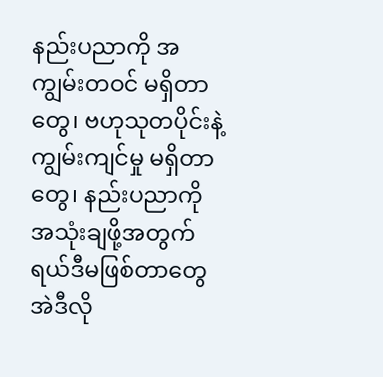နည်းပညာကို အကျွမ်းတဝင် မရှိတာတွေ၊ ဗဟုသုတပိုင်းနဲ့ ကျွမ်းကျင်မှု မရှိတာတွေ၊ နည်းပညာကို အသုံးချဖို့အတွက် ရယ်ဒီမဖြစ်တာတွေ အဲဒီလို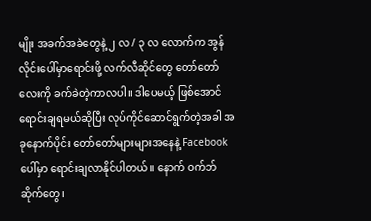မျိုး အခက်အခဲတွေနဲ့ ၂ လ / ၃ လ လောက်က အွန်လိုင်းပေါ်မှာရောင်းဖို့ လက်လီဆိုင်တွေ တော်တော်လေးကို ခက်ခဲတဲ့ကာလပါ။ ဒါပေမယ့် ဖြစ်အောင် ရောင်းချရမယ်ဆိုပြီး လုပ်ကိုင်ဆောင်ရွက်တဲ့အခါ အခုနောက်ပိုင်း တော်တော်များများအနေနဲ့ Facebook ပေါ်မှာ ရောင်းချလာနိုင်ပါတယ်။ နောက် ဝက်ဘ်ဆိုက်တွေ၊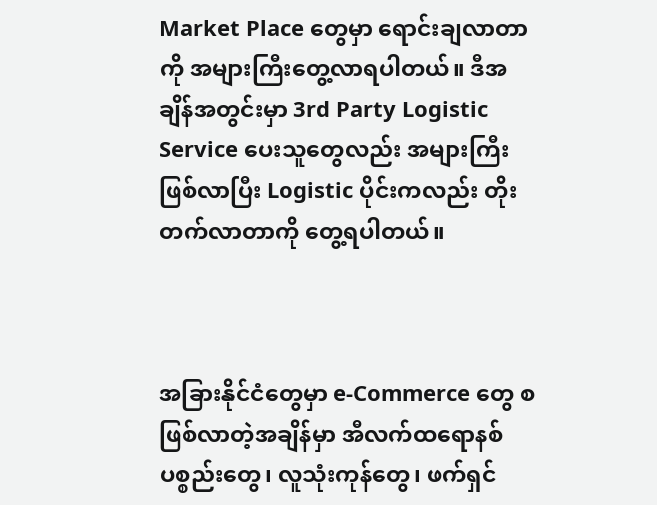Market Place တွေမှာ ရောင်းချလာတာကို အများကြီးတွေ့လာရပါတယ်။ ဒီအချိန်အတွင်းမှာ 3rd Party Logistic Service ပေးသူတွေလည်း အများကြီးဖြစ်လာပြီး Logistic ပိုင်းကလည်း တိုးတက်လာတာကို တွေ့ရပါတယ်။



အခြားနိုင်ငံတွေမှာ e-Commerce တွေ စဖြစ်လာတဲ့အချိန်မှာ အီလက်ထရောနစ်ပစ္စည်းတွေ၊ လူသုံးကုန်တွေ၊ ဖက်ရှင်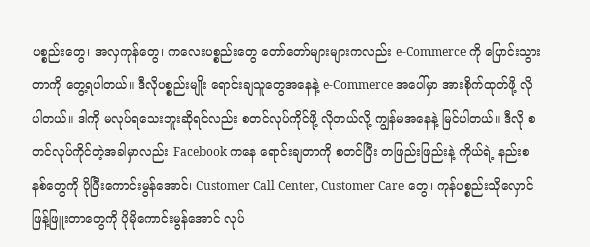ပစ္စည်းတွေ၊ အလှကုန်တွေ၊ ကလေးပစ္စည်းတွေ တော်တော်များများကလည်း e-Commerce ကို ပြောင်းသွားတာကို တွေ့ရပါတယ်။ ဒီလိုပစ္စည်းမျိုး ရောင်းချသူတွေအနေနဲ့ e-Commerce အပေါ်မှာ အားစိုက်ထုတ်ဖို့ လိုပါတယ်။ ဒါကို မလုပ်ရသေးဘူးဆိုရင်လည်း စတင်လုပ်ကိုင်ဖို့ လိုတယ်လို့ ကျွန်မအနေနဲ့ မြင်ပါတယ်။ ဒီလို စတင်လုပ်ကိုင်တဲ့အခါမှာလည်း Facebook ကနေ ရောင်းချတာကို စတင်ပြီး တဖြည်းဖြည်းနဲ့ ကိုယ်ရဲ့ နည်းစနစ်တွေကို ပိုပြီးကောင်းမွန်အောင်၊ Customer Call Center, Customer Care တွေ၊ ကုန်ပစ္စည်းသိုလှောင် ဖြန့်ဖြူးတာတွေကို ပိုမိုကောင်းမွန်အောင် လုပ်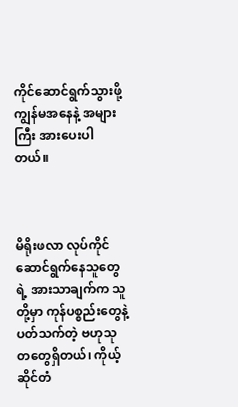ကိုင်ဆောင်ရွက်သွားဖို့ ကျွန်မအနေနဲ့ အများကြီး အားပေးပါတယ်။



မိရိုးဖလာ လုပ်ကိုင်ဆောင်ရွက်နေသူတွေရဲ့ အားသာချက်က သူတို့မှာ ကုန်ပစ္စည်းတွေနဲ့ ပတ်သက်တဲ့ ဗဟုသုတတွေရှိတယ်၊ ကိုယ့်ဆိုင်တံ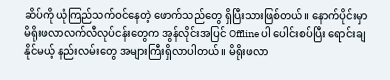ဆိပ်ကို ယုံကြည်သက်ဝင်နေတဲ့ ဖောက်သည်တွေ ရှိပြီးသားဖြစ်တယ်။ နောက်ပိုင်းမှာ မိရိုးဖလာလက်လီလုပ်ငန်းတွေက အွန်လိုင်းအပြင် Offline ပါ ပေါင်းစပ်ပြီး ရောင်းချနိုင်မယ့် နည်းလမ်းတွေ အများကြီးရှိလာပါတယ်။ မိရိုးဖလာ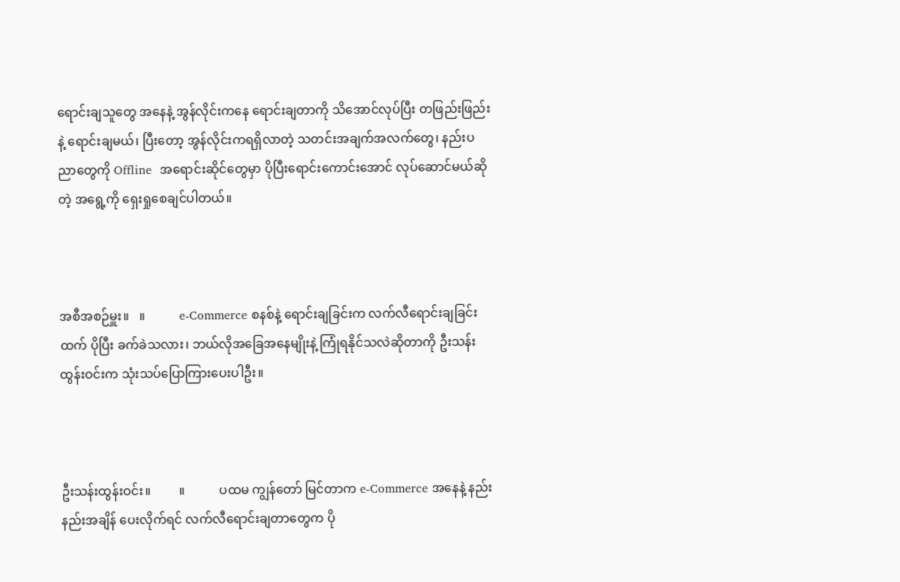ရောင်းချသူတွေ အနေနဲ့ အွန်လိုင်းကနေ ရောင်းချတာကို သိအောင်လုပ်ပြီး တဖြည်းဖြည်းနဲ့ ရောင်းချမယ်၊ ပြီးတော့ အွန်လိုင်းကရရှိလာတဲ့ သတင်းအချက်အလက်တွေ၊ နည်းပညာတွေကို Offline  အရောင်းဆိုင်တွေမှာ ပိုပြီးရောင်းကောင်းအောင် လုပ်ဆောင်မယ်ဆိုတဲ့ အရွေ့ကို ရှေးရှုစေချင်ပါတယ်။



အစီအစဉ်မှူး။   ။           e-Commerce စနစ်နဲ့ ရောင်းချခြင်းက လက်လီရောင်းချခြင်းထက် ပိုပြီး ခက်ခဲသလား၊ ဘယ်လိုအခြေအနေမျိုးနဲ့ ကြုံရနိုင်သလဲဆိုတာကို ဦးသန်းထွန်းဝင်းက သုံးသပ်ပြောကြားပေးပါဦး။



ဦးသန်းထွန်းဝင်း။         ။           ပထမ ကျွန်တော် မြင်တာက e-Commerce အနေနဲ့ နည်းနည်းအချိန် ပေးလိုက်ရင် လက်လီရောင်းချတာတွေက ပို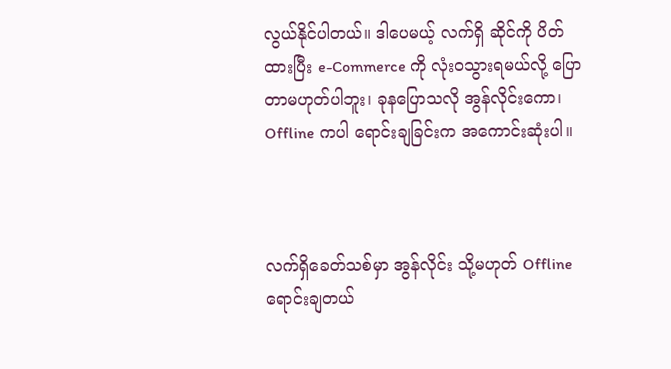လွယ်နိုင်ပါတယ်။ ဒါပေမယ့် လက်ရှိ ဆိုင်ကို ပိတ်ထားပြီး e-Commerce ကို လုံးဝသွားရမယ်လို့ ပြောတာမဟုတ်ပါဘူး၊ ခုနပြောသလို အွန်လိုင်းကော၊ Offline ကပါ ရောင်းချခြင်းက အကောင်းဆုံးပါ။



လက်ရှိခေတ်သစ်မှာ အွန်လိုင်း သို့မဟုတ် Offline ရောင်းချတယ်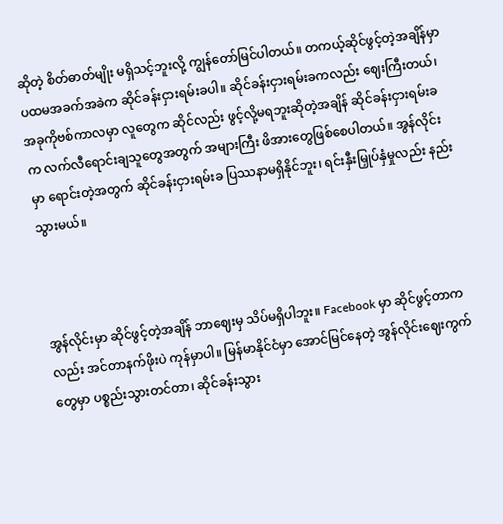ဆိုတဲ့ စိတ်ဓာတ်မျိုး မရှိသင့်ဘူးလို့ ကျွန်တော်မြင်ပါတယ်။ တကယ့်ဆိုင်ဖွင့်တဲ့အချိန်မှာ ပထမအခက်အခဲက ဆိုင်ခန်းငှားရမ်းခပါ။ ဆိုင်ခန်းငှားရမ်းခကလည်း ဈေးကြီးတယ်၊ အခုကိုဗစ်ကာလမှာ လူတွေက ဆိုင်လည်း ဖွင့်လို့မရဘူးဆိုတဲ့အချိန် ဆိုင်ခန်းငှားရမ်းခက လက်လီရောင်းချသူတွေအတွက် အများကြီး ဖိအားတွေဖြစ်စေပါတယ်။ အွန်လိုင်းမှာ ရောင်းတဲ့အတွက် ဆိုင်ခန်းငှားရမ်းခ ပြဿနာမရှိနိုင်ဘူး၊ ရင်းနှီးမြှုပ်နှံမှုလည်း နည်းသွားမယ်။



အွန်လိုင်းမှာ ဆိုင်ဖွင့်တဲ့အချိန် ဘာဈေးမှ သိပ်မရှိပါဘူး။ Facebook မှာ ဆိုင်ဖွင့်တာကလည်း အင်တာနက်ဖိုးပဲ ကုန်မှာပါ။ မြန်မာနိုင်ငံမှာ အောင်မြင်နေတဲ့ အွန်လိုင်းဈေးကွက်တွေမှာ ပစ္စည်းသွားတင်တာ၊ ဆိုင်ခန်းသွား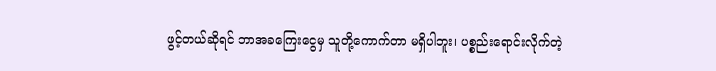ဖွင့်တယ်ဆိုရင် ဘာအခကြေးငွေမှ သူတို့ကောက်တာ မရှိပါဘူး၊ ပစ္စည်းရောင်းလိုက်တဲ့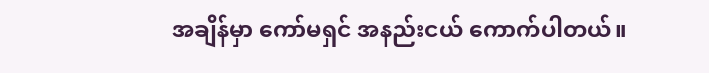အချိန်မှာ ကော်မရှင် အနည်းငယ် ကောက်ပါတယ်။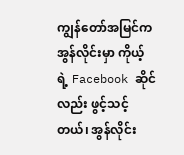ကျွန်တော်အမြင်က အွန်လိုင်းမှာ ကိုယ့်ရဲ့ Facebook ဆိုင်လည်း ဖွင့်သင့်တယ်၊ အွန်လိုင်း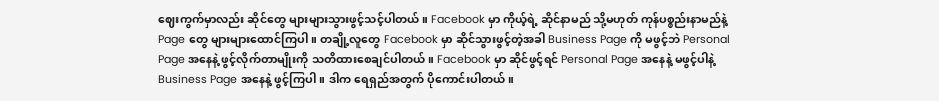ဈေးကွက်မှာလည်း ဆိုင်တွေ များများသွားဖွင့်သင့်ပါတယ်။ Facebook မှာ ကိုယ့်ရဲ့ ဆိုင်နာမည် သို့မဟုတ် ကုန်ပစ္စည်းနာမည်နဲ့ Page တွေ များများထောင်ကြပါ။ တချို့လူတွေ Facebook မှာ ဆိုင်သွားဖွင့်တဲ့အခါ Business Page ကို မဖွင့်ဘဲ Personal Page အနေနဲ့ ဖွင့်လိုက်တာမျိုးကို သတိထားစေချင်ပါတယ်။ Facebook မှာ ဆိုင်ဖွင့်ရင် Personal Page အနေနဲ့ မဖွင့်ပါနဲ့ Business Page အနေနဲ့ ဖွင့်ကြပါ။ ဒါက ရေရှည်အတွက် ပိုကောင်းပါတယ်။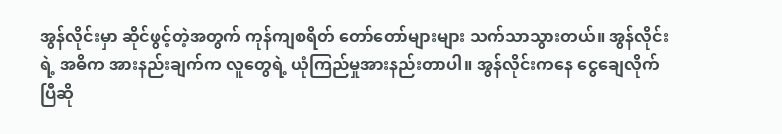အွန်လိုင်းမှာ ဆိုင်ဖွင့်တဲ့အတွက် ကုန်ကျစရိတ် တော်တော်များများ သက်သာသွားတယ်။ အွန်လိုင်းရဲ့ အဓိက အားနည်းချက်က လူတွေရဲ့ ယုံကြည်မှုအားနည်းတာပါ။ အွန်လိုင်းကနေ ငွေချေလိုက်ပြီဆို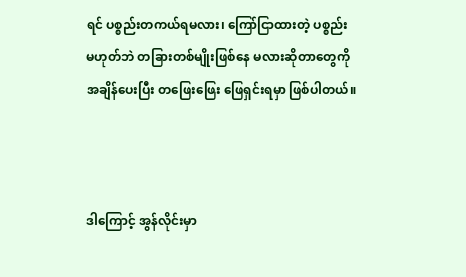ရင် ပစ္စည်းတကယ်ရမလား၊ ကြော်ငြာထားတဲ့ ပစ္စည်းမဟုတ်ဘဲ တခြားတစ်မျိုးဖြစ်နေ မလားဆိုတာတွေကို အချိန်ပေးပြီး တဖြေးဖြေး ဖြေရှင်းရမှာ ဖြစ်ပါတယ်။



ဒါကြောင့် အွန်လိုင်းမှာ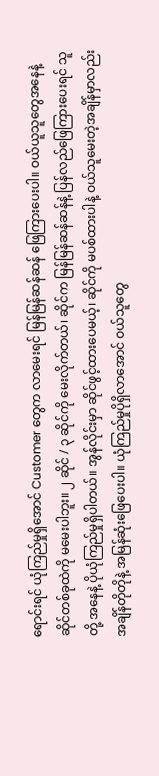ရောင်းရင် ယုံကြည်မှုရှိအောင် Customer တွေက လာမေးရင် မြန်မြန်ဆန်ဆန် ဖြေကြားပေးပါ။ ဝယ်ယူသူတွေအနေနဲ့ ဆိုင်တစ်ခုထဲကို မမေးပါဘူး။ ၂ ဆိုင် / ၃ ဆိုင်ကို မေးလိုက်တယ်၊ ဆိုင်က မြန်မြန်ဆန်ဆန်နဲ့ ပြန်လည်ဖြေကြားပေးရင် သူတို့ အနေနဲ့ ပိုယုံကြည်မှုရှိပါတယ်။ အွန်လိုင်းမှာ ဆိုင်ဖွင့်ထားပေမယ့်၊ ဆိုင်ကို မပစ်ထားပါနဲ့ ဝယ်သူမေးတဲ့အချိန်မှာလည်း အချိန်တိုတိုနဲ့ အမြန်ဆုံးဖြေပေးပါ။ ယုံကြည်မှုပိုရှိလာအောင် ဝယ်သူတွေ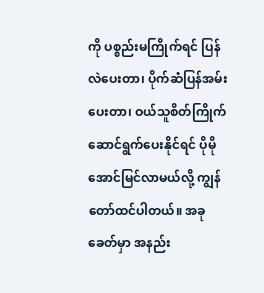ကို ပစ္စည်းမကြိုက်ရင် ပြန်လဲပေးတာ၊ ပိုက်ဆံပြန်အမ်းပေးတာ၊ ဝယ်သူစိတ်ကြိုက်ဆောင်ရွက်ပေးနိုင်ရင် ပိုမိုအောင်မြင်လာမယ်လို့ ကျွန်တော်ထင်ပါတယ်။ အခုခေတ်မှာ အနည်း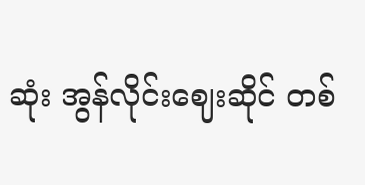ဆုံး အွန်လိုင်းဈေးဆိုင် တစ်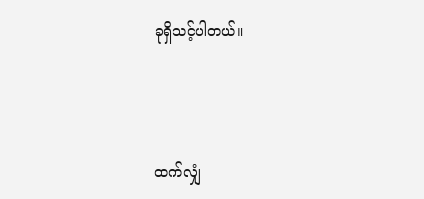ခုရှိသင့်ပါတယ်။



ထက်လျှံ